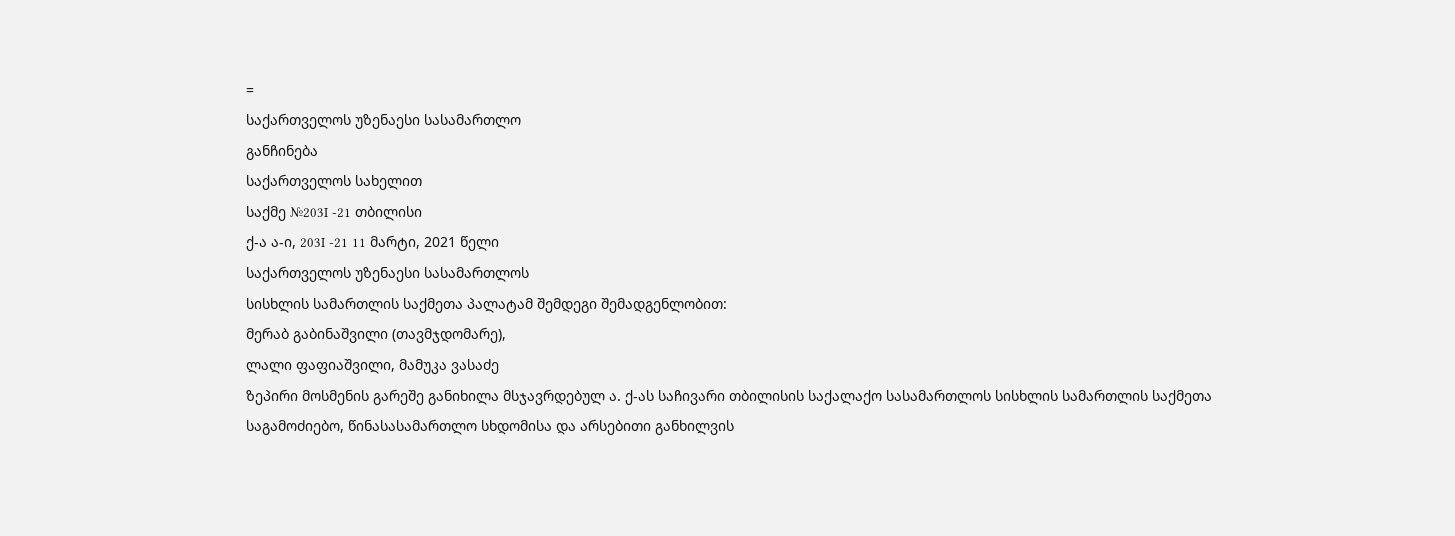=
საქართველოს უზენაესი სასამართლო
განჩინება
საქართველოს სახელით
საქმე №203I -21 თბილისი
ქ-ა ა-ი, 203I -21 11 მარტი, 2021 წელი
საქართველოს უზენაესი სასამართლოს
სისხლის სამართლის საქმეთა პალატამ შემდეგი შემადგენლობით:
მერაბ გაბინაშვილი (თავმჯდომარე),
ლალი ფაფიაშვილი, მამუკა ვასაძე
ზეპირი მოსმენის გარეშე განიხილა მსჯავრდებულ ა. ქ-ას საჩივარი თბილისის საქალაქო სასამართლოს სისხლის სამართლის საქმეთა საგამოძიებო, წინასასამართლო სხდომისა და არსებითი განხილვის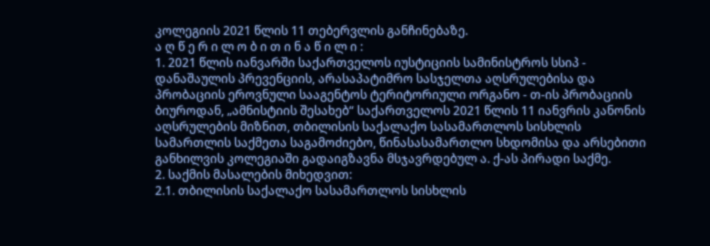კოლეგიის 2021 წლის 11 თებერვლის განჩინებაზე.
ა ღ წ ე რ ი ლ ო ბ ი თ ი ნ ა წ ი ლ ი :
1. 2021 წლის იანვარში საქართველოს იუსტიციის სამინისტროს სსიპ - დანაშაულის პრევენციის, არასაპატიმრო სასჯელთა აღსრულებისა და პრობაციის ეროვნული სააგენტოს ტერიტორიული ორგანო - თ-ის პრობაციის ბიუროდან, „ამნისტიის შესახებ“ საქართველოს 2021 წლის 11 იანვრის კანონის აღსრულების მიზნით, თბილისის საქალაქო სასამართლოს სისხლის სამართლის საქმეთა საგამოძიებო, წინასასამართლო სხდომისა და არსებითი განხილვის კოლეგიაში გადაიგზავნა მსჯავრდებულ ა. ქ-ას პირადი საქმე.
2. საქმის მასალების მიხედვით:
2.1. თბილისის საქალაქო სასამართლოს სისხლის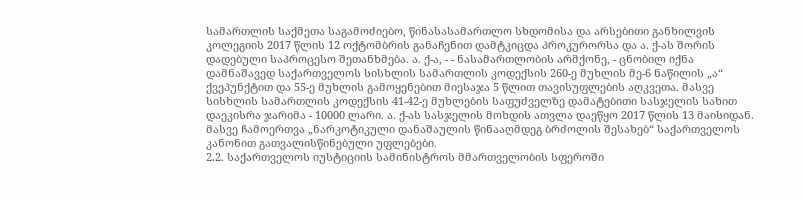სამართლის საქმეთა საგამოძიებო, წინასასამართლო სხდომისა და არსებითი განხილვის კოლეგიის 2017 წლის 12 ოქტომბრის განაჩენით დამტკიცდა პროკურორსა და ა. ქ-ას შორის დადებული საპროცესო შეთანხმება. ა. ქ-ა, - - ნასამართლობის არმქონე, - ცნობილ იქნა დამნაშავედ საქართველოს სისხლის სამართლის კოდექსის 260-ე მუხლის მე-6 ნაწილის „ა“ ქვეპუნქტით და 55-ე მუხლის გამოყენებით მიესაჯა 5 წლით თავისუფლების აღკვეთა. მასვე სისხლის სამართლის კოდექსის 41-42-ე მუხლების საფუძველზე დამატებითი სასჯელის სახით დაეკისრა ჯარიმა - 10000 ლარი. ა. ქ-ას სასჯელის მოხდის ათვლა დაეწყო 2017 წლის 13 მაისიდან. მასვე ჩამოერთვა „ნარკოტიკული დანაშაულის წინააღმდეგ ბრძოლის შესახებ“ საქართველოს კანონით გათვალისწინებული უფლებები.
2.2. საქართველოს იუსტიციის სამინისტროს მმართველობის სფეროში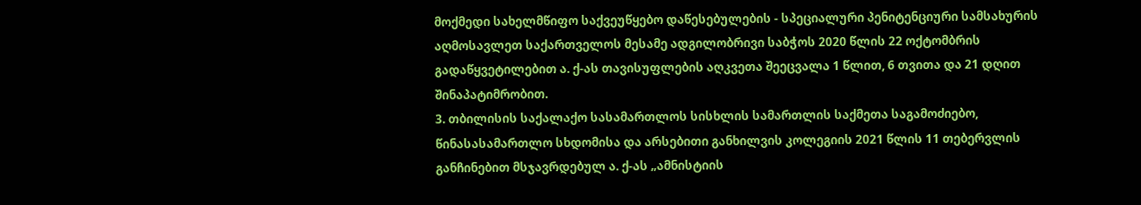მოქმედი სახელმწიფო საქვეუწყებო დაწესებულების - სპეციალური პენიტენციური სამსახურის აღმოსავლეთ საქართველოს მესამე ადგილობრივი საბჭოს 2020 წლის 22 ოქტომბრის გადაწყვეტილებით ა. ქ-ას თავისუფლების აღკვეთა შეეცვალა 1 წლით, 6 თვითა და 21 დღით შინაპატიმრობით.
3. თბილისის საქალაქო სასამართლოს სისხლის სამართლის საქმეთა საგამოძიებო, წინასასამართლო სხდომისა და არსებითი განხილვის კოლეგიის 2021 წლის 11 თებერვლის განჩინებით მსჯავრდებულ ა. ქ-ას „ამნისტიის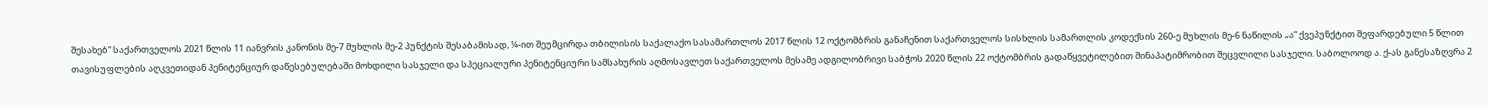შესახებ“ საქართველოს 2021 წლის 11 იანვრის კანონის მე-7 მუხლის მე-2 პუნქტის შესაბამისად, ¼-ით შეუმცირდა თბილისის საქალაქო სასამართლოს 2017 წლის 12 ოქტომბრის განაჩენით საქართველოს სისხლის სამართლის კოდექსის 260-ე მუხლის მე-6 ნაწილის „ა“ ქვეპუნქტით შეფარდებული 5 წლით თავისუფლების აღკვეთიდან პენიტენციურ დაწესებულებაში მოხდილი სასჯელი და სპეციალური პენიტენციური სამსახურის აღმოსავლეთ საქართველოს მესამე ადგილობრივი საბჭოს 2020 წლის 22 ოქტომბრის გადაწყვეტილებით შინაპატიმრობით შეცვლილი სასჯელი. საბოლოოდ ა. ქ-ას განესაზღვრა 2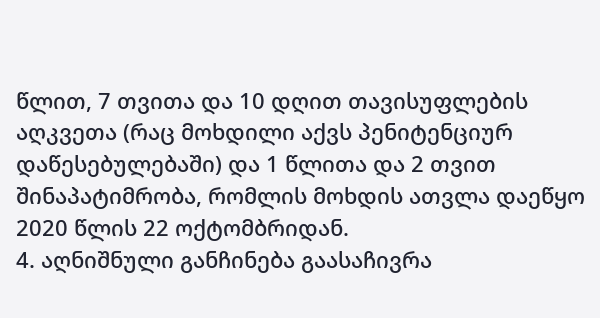წლით, 7 თვითა და 10 დღით თავისუფლების აღკვეთა (რაც მოხდილი აქვს პენიტენციურ დაწესებულებაში) და 1 წლითა და 2 თვით შინაპატიმრობა, რომლის მოხდის ათვლა დაეწყო 2020 წლის 22 ოქტომბრიდან.
4. აღნიშნული განჩინება გაასაჩივრა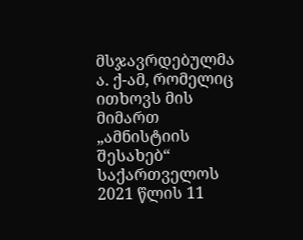მსჯავრდებულმა ა. ქ-ამ, რომელიც ითხოვს მის მიმართ „ამნისტიის შესახებ“ საქართველოს 2021 წლის 11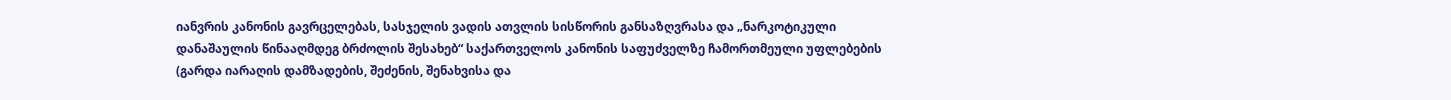იანვრის კანონის გავრცელებას, სასჯელის ვადის ათვლის სისწორის განსაზღვრასა და „ნარკოტიკული დანაშაულის წინააღმდეგ ბრძოლის შესახებ“ საქართველოს კანონის საფუძველზე ჩამორთმეული უფლებების (გარდა იარაღის დამზადების, შეძენის, შენახვისა და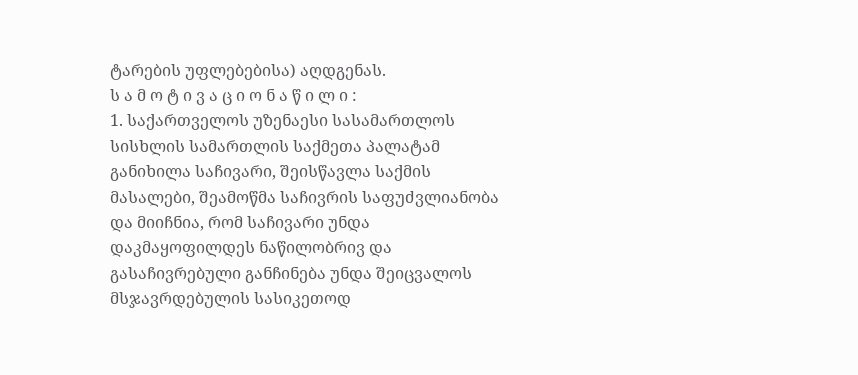ტარების უფლებებისა) აღდგენას.
ს ა მ ო ტ ი ვ ა ც ი ო ნ ა წ ი ლ ი :
1. საქართველოს უზენაესი სასამართლოს სისხლის სამართლის საქმეთა პალატამ განიხილა საჩივარი, შეისწავლა საქმის მასალები, შეამოწმა საჩივრის საფუძვლიანობა და მიიჩნია, რომ საჩივარი უნდა დაკმაყოფილდეს ნაწილობრივ და გასაჩივრებული განჩინება უნდა შეიცვალოს მსჯავრდებულის სასიკეთოდ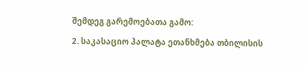შემდეგ გარემოებათა გამო:
2. საკასაციო პალატა ეთანხმება თბილისის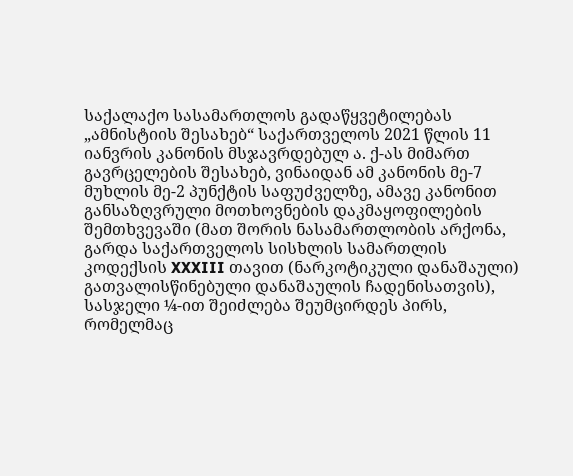საქალაქო სასამართლოს გადაწყვეტილებას „ამნისტიის შესახებ“ საქართველოს 2021 წლის 11 იანვრის კანონის მსჯავრდებულ ა. ქ-ას მიმართ გავრცელების შესახებ, ვინაიდან ამ კანონის მე-7 მუხლის მე-2 პუნქტის საფუძველზე, ამავე კანონით განსაზღვრული მოთხოვნების დაკმაყოფილების შემთხვევაში (მათ შორის ნასამართლობის არქონა, გარდა საქართველოს სისხლის სამართლის კოდექსის XXXIII თავით (ნარკოტიკული დანაშაული) გათვალისწინებული დანაშაულის ჩადენისათვის), სასჯელი ¼-ით შეიძლება შეუმცირდეს პირს, რომელმაც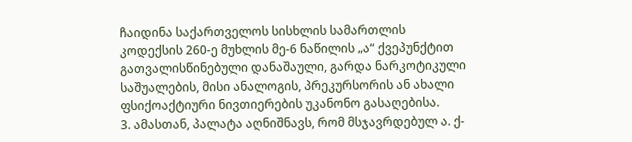ჩაიდინა საქართველოს სისხლის სამართლის კოდექსის 260-ე მუხლის მე-6 ნაწილის „ა“ ქვეპუნქტით გათვალისწინებული დანაშაული, გარდა ნარკოტიკული საშუალების, მისი ანალოგის, პრეკურსორის ან ახალი ფსიქოაქტიური ნივთიერების უკანონო გასაღებისა.
3. ამასთან, პალატა აღნიშნავს, რომ მსჯავრდებულ ა. ქ-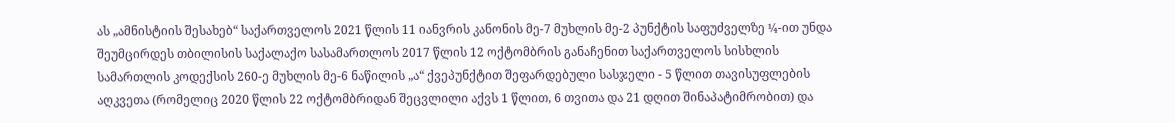ას „ამნისტიის შესახებ“ საქართველოს 2021 წლის 11 იანვრის კანონის მე-7 მუხლის მე-2 პუნქტის საფუძველზე ¼-ით უნდა შეუმცირდეს თბილისის საქალაქო სასამართლოს 2017 წლის 12 ოქტომბრის განაჩენით საქართველოს სისხლის სამართლის კოდექსის 260-ე მუხლის მე-6 ნაწილის „ა“ ქვეპუნქტით შეფარდებული სასჯელი - 5 წლით თავისუფლების აღკვეთა (რომელიც 2020 წლის 22 ოქტომბრიდან შეცვლილი აქვს 1 წლით, 6 თვითა და 21 დღით შინაპატიმრობით) და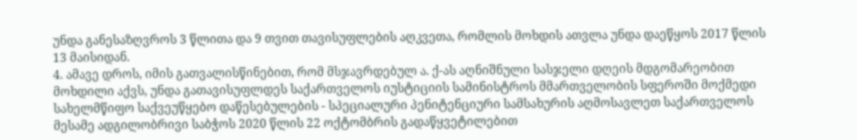უნდა განესაზღვროს 3 წლითა და 9 თვით თავისუფლების აღკვეთა, რომლის მოხდის ათვლა უნდა დაეწყოს 2017 წლის 13 მაისიდან.
4. ამავე დროს, იმის გათვალისწინებით, რომ მსჯავრდებულ ა. ქ-ას აღნიშნული სასჯელი დღეის მდგომარეობით მოხდილი აქვს, უნდა გათავისუფლდეს საქართველოს იუსტიციის სამინისტროს მმართველობის სფეროში მოქმედი სახელმწიფო საქვეუწყებო დაწესებულების - სპეციალური პენიტენციური სამსახურის აღმოსავლეთ საქართველოს მესამე ადგილობრივი საბჭოს 2020 წლის 22 ოქტომბრის გადაწყვეტილებით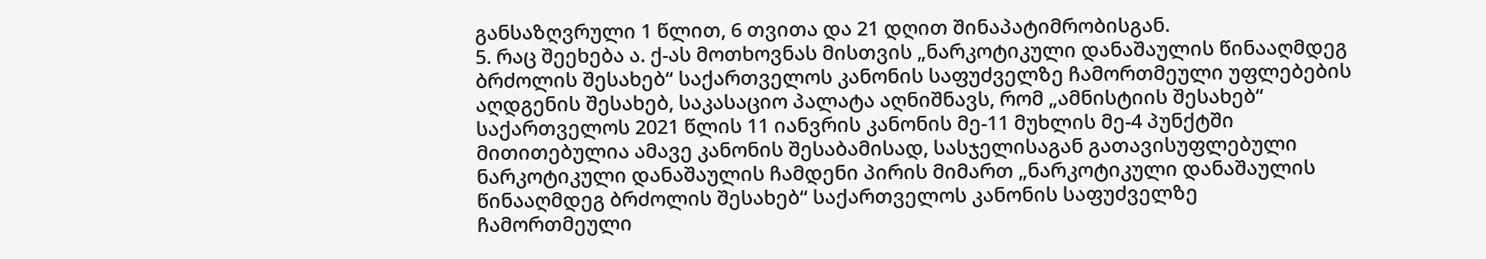განსაზღვრული 1 წლით, 6 თვითა და 21 დღით შინაპატიმრობისგან.
5. რაც შეეხება ა. ქ-ას მოთხოვნას მისთვის „ნარკოტიკული დანაშაულის წინააღმდეგ ბრძოლის შესახებ“ საქართველოს კანონის საფუძველზე ჩამორთმეული უფლებების აღდგენის შესახებ, საკასაციო პალატა აღნიშნავს, რომ „ამნისტიის შესახებ“ საქართველოს 2021 წლის 11 იანვრის კანონის მე-11 მუხლის მე-4 პუნქტში მითითებულია ამავე კანონის შესაბამისად, სასჯელისაგან გათავისუფლებული ნარკოტიკული დანაშაულის ჩამდენი პირის მიმართ „ნარკოტიკული დანაშაულის წინააღმდეგ ბრძოლის შესახებ“ საქართველოს კანონის საფუძველზე ჩამორთმეული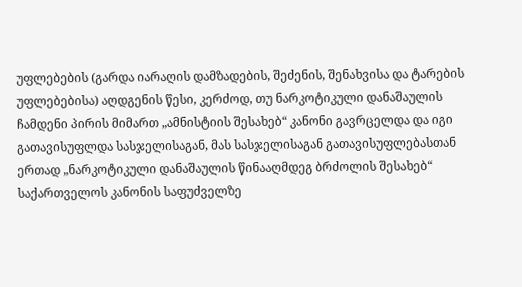უფლებების (გარდა იარაღის დამზადების, შეძენის, შენახვისა და ტარების უფლებებისა) აღდგენის წესი, კერძოდ, თუ ნარკოტიკული დანაშაულის ჩამდენი პირის მიმართ „ამნისტიის შესახებ“ კანონი გავრცელდა და იგი გათავისუფლდა სასჯელისაგან, მას სასჯელისაგან გათავისუფლებასთან ერთად „ნარკოტიკული დანაშაულის წინააღმდეგ ბრძოლის შესახებ“ საქართველოს კანონის საფუძველზე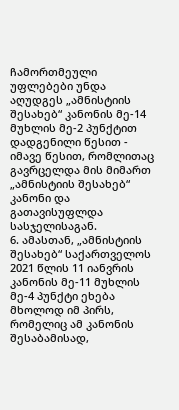ჩამორთმეული უფლებები უნდა აღუდგეს „ამნისტიის შესახებ“ კანონის მე-14 მუხლის მე-2 პუნქტით დადგენილი წესით - იმავე წესით, რომლითაც გავრცელდა მის მიმართ „ამნისტიის შესახებ“ კანონი და გათავისუფლდა სასჯელისაგან.
6. ამასთან, „ამნისტიის შესახებ“ საქართველოს 2021 წლის 11 იანვრის კანონის მე-11 მუხლის მე-4 პუნქტი ეხება მხოლოდ იმ პირს, რომელიც ამ კანონის შესაბამისად,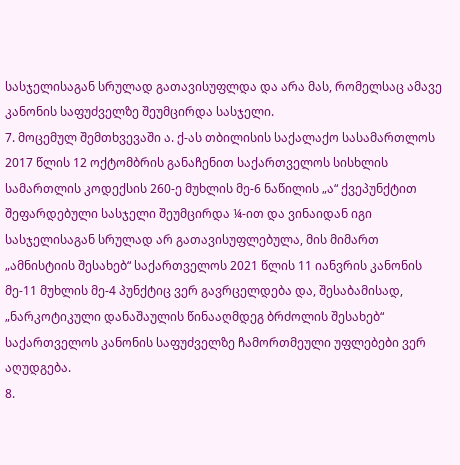სასჯელისაგან სრულად გათავისუფლდა და არა მას, რომელსაც ამავე კანონის საფუძველზე შეუმცირდა სასჯელი.
7. მოცემულ შემთხვევაში ა. ქ-ას თბილისის საქალაქო სასამართლოს 2017 წლის 12 ოქტომბრის განაჩენით საქართველოს სისხლის სამართლის კოდექსის 260-ე მუხლის მე-6 ნაწილის „ა“ ქვეპუნქტით შეფარდებული სასჯელი შეუმცირდა ¼-ით და ვინაიდან იგი სასჯელისაგან სრულად არ გათავისუფლებულა, მის მიმართ „ამნისტიის შესახებ“ საქართველოს 2021 წლის 11 იანვრის კანონის მე-11 მუხლის მე-4 პუნქტიც ვერ გავრცელდება და, შესაბამისად, „ნარკოტიკული დანაშაულის წინააღმდეგ ბრძოლის შესახებ“ საქართველოს კანონის საფუძველზე ჩამორთმეული უფლებები ვერ აღუდგება.
8.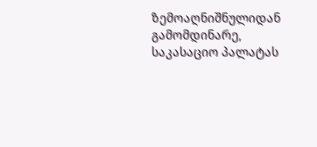ზემოაღნიშნულიდან გამომდინარე, საკასაციო პალატას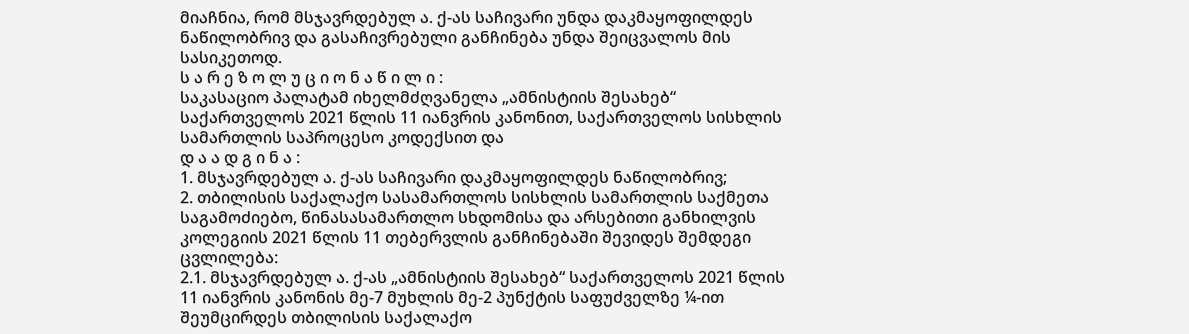მიაჩნია, რომ მსჯავრდებულ ა. ქ-ას საჩივარი უნდა დაკმაყოფილდეს ნაწილობრივ და გასაჩივრებული განჩინება უნდა შეიცვალოს მის სასიკეთოდ.
ს ა რ ე ზ ო ლ უ ც ი ო ნ ა წ ი ლ ი :
საკასაციო პალატამ იხელმძღვანელა „ამნისტიის შესახებ“ საქართველოს 2021 წლის 11 იანვრის კანონით, საქართველოს სისხლის სამართლის საპროცესო კოდექსით და
დ ა ა დ გ ი ნ ა :
1. მსჯავრდებულ ა. ქ-ას საჩივარი დაკმაყოფილდეს ნაწილობრივ;
2. თბილისის საქალაქო სასამართლოს სისხლის სამართლის საქმეთა საგამოძიებო, წინასასამართლო სხდომისა და არსებითი განხილვის კოლეგიის 2021 წლის 11 თებერვლის განჩინებაში შევიდეს შემდეგი ცვლილება:
2.1. მსჯავრდებულ ა. ქ-ას „ამნისტიის შესახებ“ საქართველოს 2021 წლის 11 იანვრის კანონის მე-7 მუხლის მე-2 პუნქტის საფუძველზე ¼-ით შეუმცირდეს თბილისის საქალაქო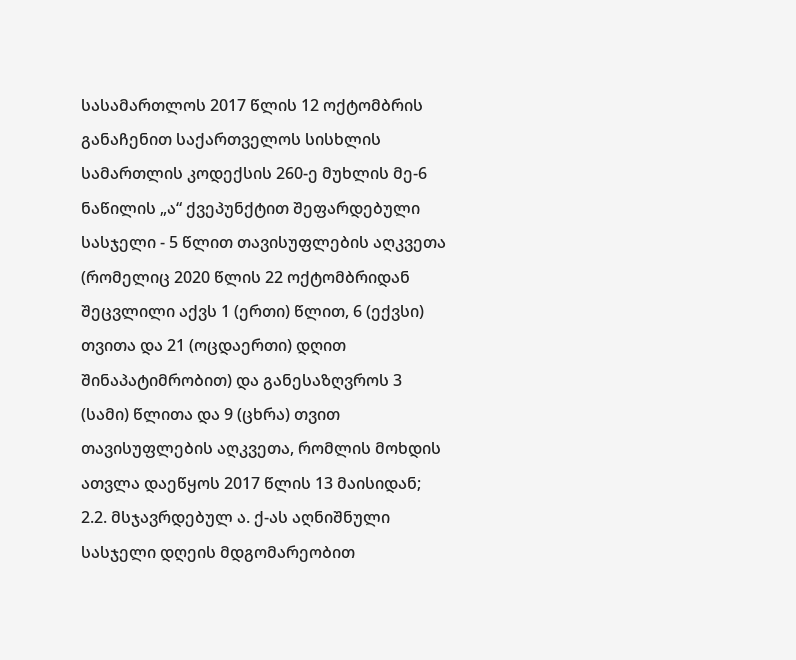სასამართლოს 2017 წლის 12 ოქტომბრის განაჩენით საქართველოს სისხლის სამართლის კოდექსის 260-ე მუხლის მე-6 ნაწილის „ა“ ქვეპუნქტით შეფარდებული სასჯელი - 5 წლით თავისუფლების აღკვეთა (რომელიც 2020 წლის 22 ოქტომბრიდან შეცვლილი აქვს 1 (ერთი) წლით, 6 (ექვსი) თვითა და 21 (ოცდაერთი) დღით შინაპატიმრობით) და განესაზღვროს 3 (სამი) წლითა და 9 (ცხრა) თვით თავისუფლების აღკვეთა, რომლის მოხდის ათვლა დაეწყოს 2017 წლის 13 მაისიდან;
2.2. მსჯავრდებულ ა. ქ-ას აღნიშნული სასჯელი დღეის მდგომარეობით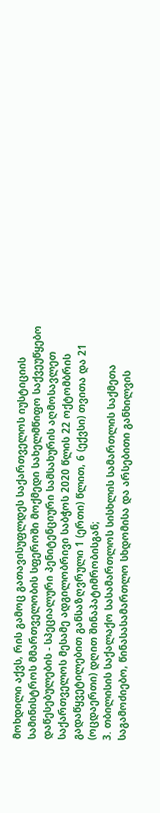მოხდილი აქვს, რის გამოც გათავისუფლდეს საქართველოს იუსტიციის სამინისტროს მმართველობის სფეროში მოქმედი სახელმწიფო საქვეუწყებო დაწესებულების - სპეციალური პენიტენციური სამსახურის აღმოსავლეთ საქართველოს მესამე ადგილობრივი საბჭოს 2020 წლის 22 ოქტომბრის გადაწყვეტილებით განსაზღვრული 1 (ერთი) წლით, 6 (ექვსი) თვითა და 21 (ოცდაერთი) დღით შინაპატიმრობისგან;
3. თბილისის საქალაქო სასამართლოს სისხლის სამართლის საქმეთა საგამოძიებო, წინასასამართლო სხდომისა და არსებითი განხილვის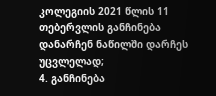კოლეგიის 2021 წლის 11 თებერვლის განჩინება დანარჩენ ნაწილში დარჩეს უცვლელად;
4. განჩინება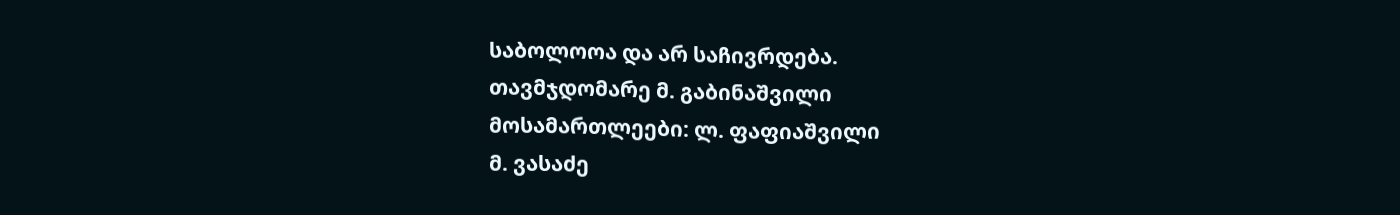საბოლოოა და არ საჩივრდება.
თავმჯდომარე მ. გაბინაშვილი
მოსამართლეები: ლ. ფაფიაშვილი
მ. ვასაძე